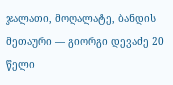ჯალათი, მოღალატე, ბანდის მეთაური — გიორგი დევაძე 20 წელი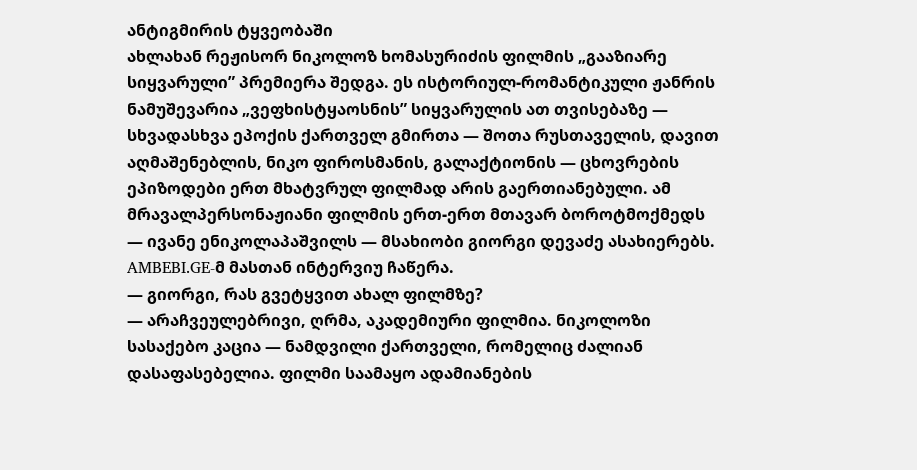ანტიგმირის ტყვეობაში
ახლახან რეჟისორ ნიკოლოზ ხომასურიძის ფილმის „გააზიარე სიყვარული” პრემიერა შედგა. ეს ისტორიულ-რომანტიკული ჟანრის ნამუშევარია „ვეფხისტყაოსნის” სიყვარულის ათ თვისებაზე — სხვადასხვა ეპოქის ქართველ გმირთა — შოთა რუსთაველის, დავით აღმაშენებლის, ნიკო ფიროსმანის, გალაქტიონის — ცხოვრების ეპიზოდები ერთ მხატვრულ ფილმად არის გაერთიანებული. ამ მრავალპერსონაჟიანი ფილმის ერთ-ერთ მთავარ ბოროტმოქმედს — ივანე ენიკოლაპაშვილს — მსახიობი გიორგი დევაძე ასახიერებს. AMBEBI.GE-მ მასთან ინტერვიუ ჩაწერა.
— გიორგი, რას გვეტყვით ახალ ფილმზე?
— არაჩვეულებრივი, ღრმა, აკადემიური ფილმია. ნიკოლოზი სასაქებო კაცია — ნამდვილი ქართველი, რომელიც ძალიან დასაფასებელია. ფილმი საამაყო ადამიანების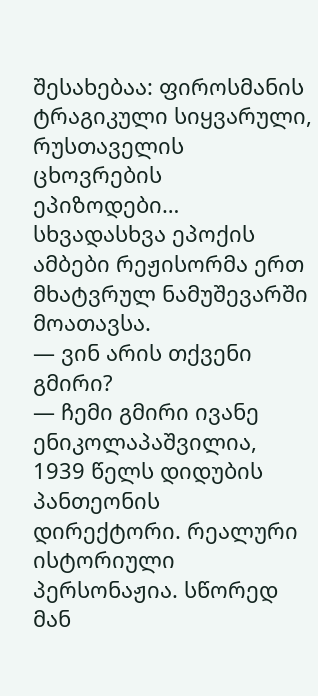შესახებაა: ფიროსმანის ტრაგიკული სიყვარული, რუსთაველის ცხოვრების ეპიზოდები… სხვადასხვა ეპოქის ამბები რეჟისორმა ერთ მხატვრულ ნამუშევარში მოათავსა.
— ვინ არის თქვენი გმირი?
— ჩემი გმირი ივანე ენიკოლაპაშვილია, 1939 წელს დიდუბის პანთეონის დირექტორი. რეალური ისტორიული პერსონაჟია. სწორედ მან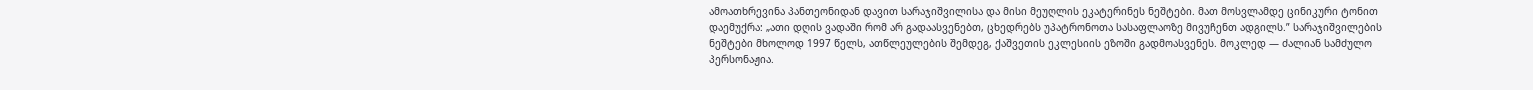ამოათხრევინა პანთეონიდან დავით სარაჯიშვილისა და მისი მეუღლის ეკატერინეს ნეშტები. მათ მოსვლამდე ცინიკური ტონით დაემუქრა: „ათი დღის ვადაში რომ არ გადაასვენებთ, ცხედრებს უპატრონოთა სასაფლაოზე მივუჩენთ ადგილს.” სარაჯიშვილების ნეშტები მხოლოდ 1997 წელს, ათწლეულების შემდეგ, ქაშვეთის ეკლესიის ეზოში გადმოასვენეს. მოკლედ — ძალიან სამძულო პერსონაჟია.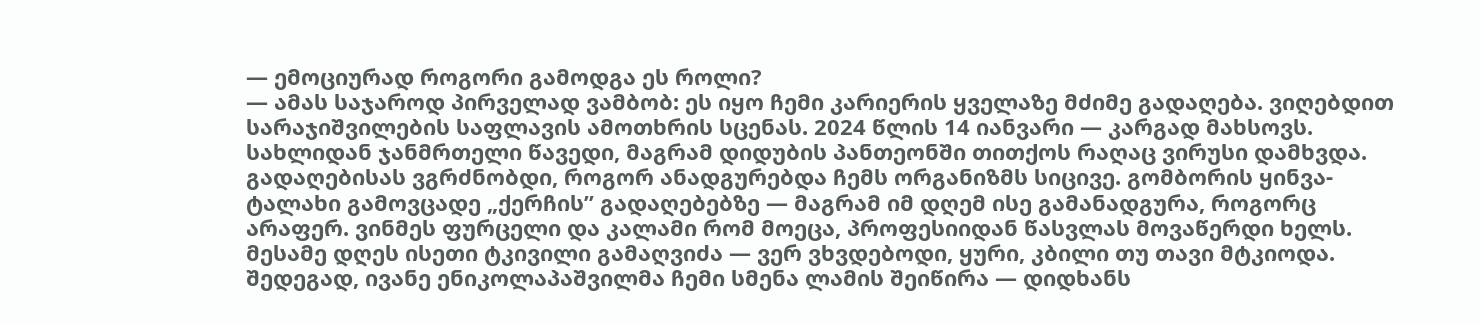— ემოციურად როგორი გამოდგა ეს როლი?
— ამას საჯაროდ პირველად ვამბობ: ეს იყო ჩემი კარიერის ყველაზე მძიმე გადაღება. ვიღებდით სარაჯიშვილების საფლავის ამოთხრის სცენას. 2024 წლის 14 იანვარი — კარგად მახსოვს. სახლიდან ჯანმრთელი წავედი, მაგრამ დიდუბის პანთეონში თითქოს რაღაც ვირუსი დამხვდა. გადაღებისას ვგრძნობდი, როგორ ანადგურებდა ჩემს ორგანიზმს სიცივე. გომბორის ყინვა-ტალახი გამოვცადე „ქერჩის” გადაღებებზე — მაგრამ იმ დღემ ისე გამანადგურა, როგორც არაფერ. ვინმეს ფურცელი და კალამი რომ მოეცა, პროფესიიდან წასვლას მოვაწერდი ხელს.
მესამე დღეს ისეთი ტკივილი გამაღვიძა — ვერ ვხვდებოდი, ყური, კბილი თუ თავი მტკიოდა. შედეგად, ივანე ენიკოლაპაშვილმა ჩემი სმენა ლამის შეიწირა — დიდხანს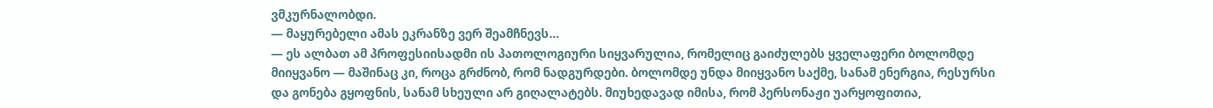ვმკურნალობდი.
— მაყურებელი ამას ეკრანზე ვერ შეამჩნევს…
— ეს ალბათ ამ პროფესიისადმი ის პათოლოგიური სიყვარულია, რომელიც გაიძულებს ყველაფერი ბოლომდე მიიყვანო — მაშინაც კი, როცა გრძნობ, რომ ნადგურდები. ბოლომდე უნდა მიიყვანო საქმე, სანამ ენერგია, რესურსი და გონება გყოფნის, სანამ სხეული არ გიღალატებს. მიუხედავად იმისა, რომ პერსონაჟი უარყოფითია,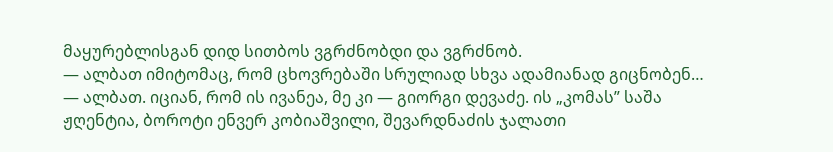მაყურებლისგან დიდ სითბოს ვგრძნობდი და ვგრძნობ.
— ალბათ იმიტომაც, რომ ცხოვრებაში სრულიად სხვა ადამიანად გიცნობენ…
— ალბათ. იციან, რომ ის ივანეა, მე კი — გიორგი დევაძე. ის „კომას” საშა ჟღენტია, ბოროტი ენვერ კობიაშვილი, შევარდნაძის ჯალათი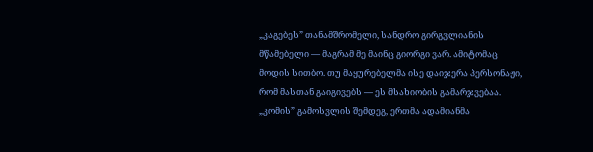„კაგებეს” თანამშრომელი, სანდრო გირგვლიანის მწამებელი — მაგრამ მე მაინც გიორგი ვარ. ამიტომაც მოდის სითბო. თუ მაყურებელმა ისე დაიჯერა პერსონაჟი, რომ მასთან გაიგივებს — ეს მსახიობის გამარჯვებაა.
„კომის” გამოსვლის შემდეგ, ერთმა ადამიანმა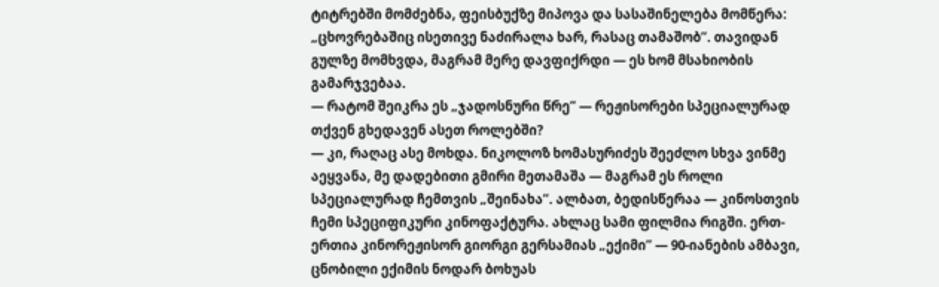ტიტრებში მომძებნა, ფეისბუქზე მიპოვა და სასაშინელება მომწერა: „ცხოვრებაშიც ისეთივე ნაძირალა ხარ, რასაც თამაშობ”. თავიდან გულზე მომხვდა, მაგრამ მერე დავფიქრდი — ეს ხომ მსახიობის გამარჯვებაა.
— რატომ შეიკრა ეს „ჯადოსნური წრე” — რეჟისორები სპეციალურად თქვენ გხედავენ ასეთ როლებში?
— კი, რაღაც ასე მოხდა. ნიკოლოზ ხომასურიძეს შეეძლო სხვა ვინმე აეყვანა, მე დადებითი გმირი მეთამაშა — მაგრამ ეს როლი სპეციალურად ჩემთვის „შეინახა”. ალბათ, ბედისწერაა — კინოსთვის ჩემი სპეციფიკური კინოფაქტურა. ახლაც სამი ფილმია რიგში. ერთ-ერთია კინორეჟისორ გიორგი გერსამიას „ექიმი” — 90-იანების ამბავი, ცნობილი ექიმის ნოდარ ბოხუას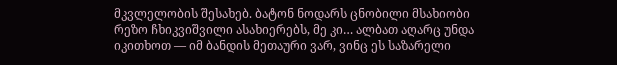მკვლელობის შესახებ. ბატონ ნოდარს ცნობილი მსახიობი რეზო ჩხიკვიშვილი ასახიერებს, მე კი… ალბათ აღარც უნდა იკითხოთ — იმ ბანდის მეთაური ვარ, ვინც ეს საზარელი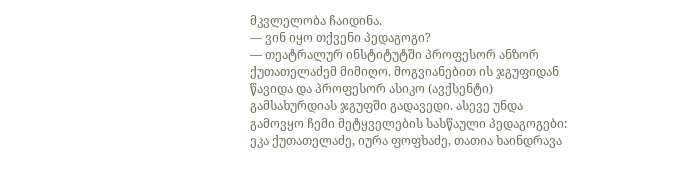მკვლელობა ჩაიდინა.
— ვინ იყო თქვენი პედაგოგი?
— თეატრალურ ინსტიტუტში პროფესორ ანზორ ქუთათელაძემ მიმიღო. მოგვიანებით ის ჯგუფიდან წავიდა და პროფესორ ასიკო (ავქსენტი) გამსახურდიას ჯგუფში გადავედი. ასევე უნდა გამოვყო ჩემი მეტყველების სასწაული პედაგოგები: ეკა ქუთათელაძე, იურა ფოფხაძე, თათია ხაინდრავა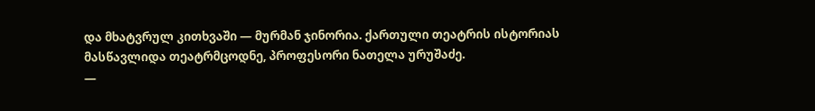და მხატვრულ კითხვაში — მურმან ჯინორია. ქართული თეატრის ისტორიას მასწავლიდა თეატრმცოდნე, პროფესორი ნათელა ურუშაძე.
—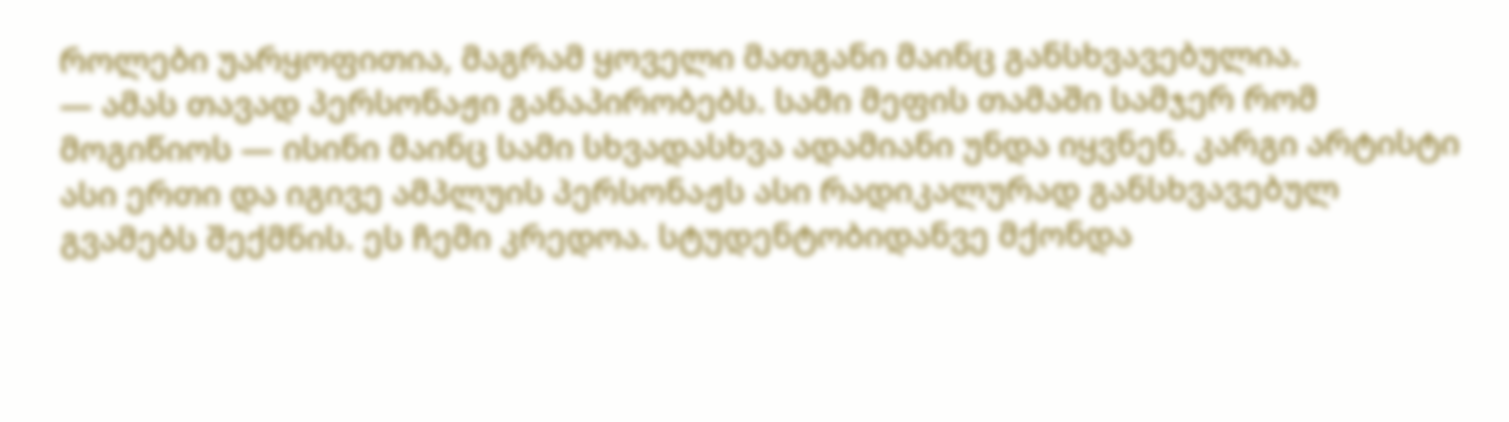როლები უარყოფითია, მაგრამ ყოველი მათგანი მაინც განსხვავებულია.
— ამას თავად პერსონაჟი განაპირობებს. სამი მეფის თამაში სამჯერ რომ მოგიწიოს — ისინი მაინც სამი სხვადასხვა ადამიანი უნდა იყვნენ. კარგი არტისტი ასი ერთი და იგივე ამპლუის პერსონაჟს ასი რადიკალურად განსხვავებულ გვამებს შექმნის. ეს ჩემი კრედოა. სტუდენტობიდანვე მქონდა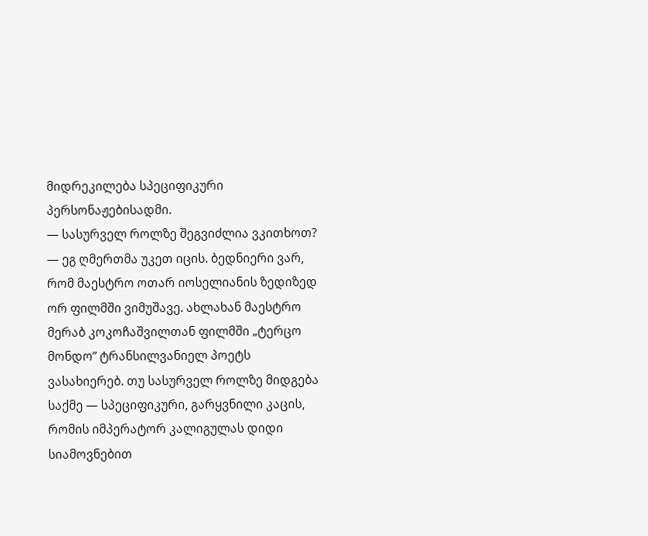მიდრეკილება სპეციფიკური პერსონაჟებისადმი.
— სასურველ როლზე შეგვიძლია ვკითხოთ?
— ეგ ღმერთმა უკეთ იცის. ბედნიერი ვარ, რომ მაესტრო ოთარ იოსელიანის ზედიზედ ორ ფილმში ვიმუშავე. ახლახან მაესტრო მერაბ კოკოჩაშვილთან ფილმში „ტერცო მონდო” ტრანსილვანიელ პოეტს ვასახიერებ. თუ სასურველ როლზე მიდგება საქმე — სპეციფიკური, გარყვნილი კაცის, რომის იმპერატორ კალიგულას დიდი სიამოვნებით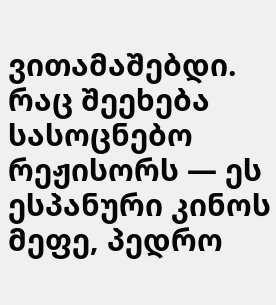ვითამაშებდი. რაც შეეხება სასოცნებო რეჟისორს — ეს ესპანური კინოს მეფე, პედრო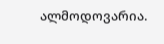ალმოდოვარია.